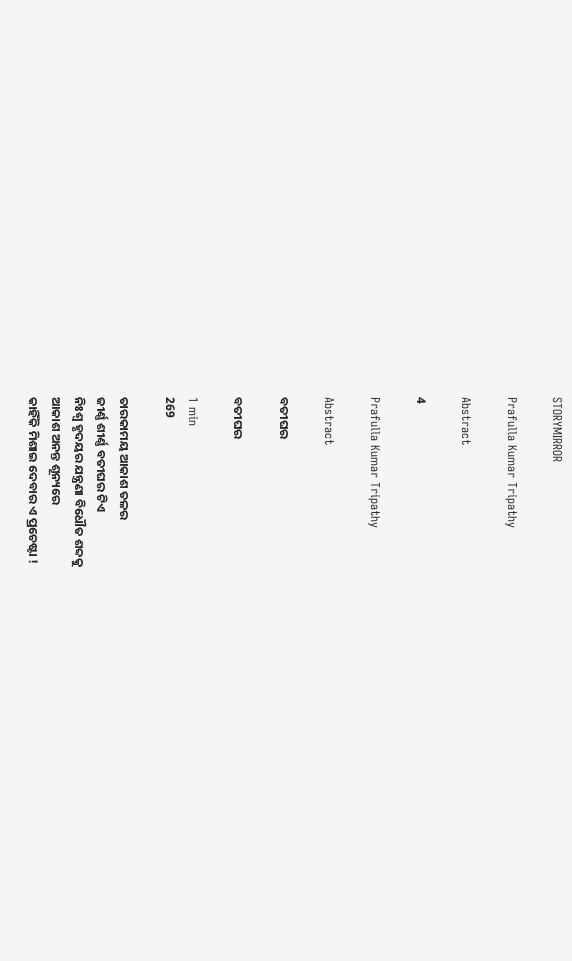STORYMIRROR

Prafulla Kumar Tripathy

Abstract

4

Prafulla Kumar Tripathy

Abstract

ବତୀଘର

ବତୀଘର

1 min
269

ତାରକାମୟ ଆକାଶ ତଳର
ଜୀର୍ଣ୍ଣ ଶୀର୍ଣ୍ଣ ବତୀଘର ଟିଏ
ନିଃଶ୍ବ ହୃଦୟର ଯନ୍ତ୍ରଣା ବିଧୌତ ଶବ୍ଦକୁ
ଆକାଶ ଅନନ୍ତ ଶୂନ୍ୟରେ
କାହିଁକି ମିଶାଇ ଦେବାର ଏ ପ୍ରଚେଷ୍ଟା !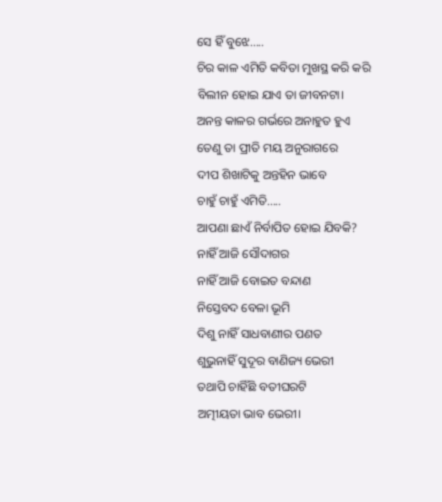ସେ ହିଁ ବୁଝେ.....
ଚିର କାଳ ଏମିତି କବିତା ମୁଖସ୍ଥ କରି କରି
ବିଲୀନ ହୋଇ ଯାଏ ତା ଜୀବନଟା।
ଅନନ୍ତ କାଳର ଗର୍ଭରେ ଅନାହୁତ ହୁଏ
ତେଣୁ ତା ପ୍ରୀତି ମୟ ଅନୁରାଗରେ
ଦୀପ ଶିଖାଟିକୁ ଅନ୍ତହିନ ଭାବେ
ଚାହୁଁ ଚାହୁଁ ଏମିତି.....
ଆପଣା ଛାଏଁ ନିର୍ବାପିତ ହୋଇ ଯିବକି?
ନାହିଁ ଆଜି ସୌଦାଗର
ନାହିଁ ଆଜି ବୋଇତ ବନ୍ଦାଣ
ନିସ୍ତେବଦ ବେଳା ଭୂମି
ଦିଶୁ ନାହିଁ ସାଧବାଣୀର ପଣତ
ଶୁଭୁନାହିଁ ସୁଦୂର ବାଣିଜ୍ୟ ଭେରୀ
ତଥାପି ଚାହିଁଛି ବତୀଘରଟି
ଅତ୍ମୀୟତା ଭାବ ଭେରୀ।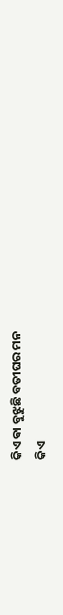କିଏ ଵା ବୁଝୁଛି ବତୀଘର ମନ
କିଏ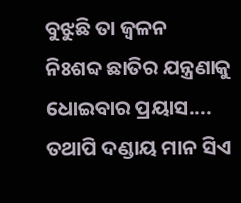ବୁଝୁଛି ତା ଜ୍ଵଳନ
ନିଃଶବ୍ଦ ଛାତିର ଯନ୍ତ୍ରଣାକୁ
ଧୋଇବାର ପ୍ରୟାସ....
ତଥାପି ଦଣ୍ଡାୟ ମାନ ସିଏ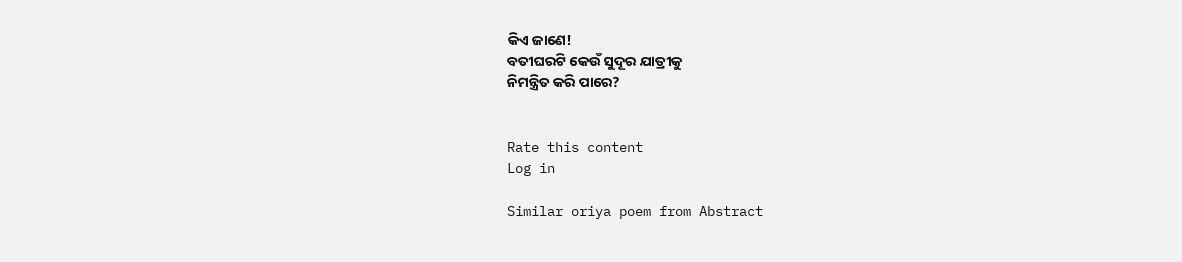କିଏ ଜାଣେ!
ବତୀଘରଟି କେଉଁ ସୁଦୂର ଯାତ୍ରୀକୁ
ନିମନ୍ତ୍ରିତ କରି ପାରେ?


Rate this content
Log in

Similar oriya poem from Abstract